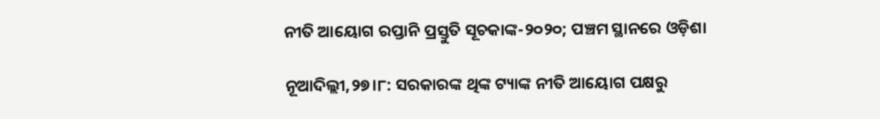ନୀତି ଆୟୋଗ ରପ୍ତାନି ପ୍ରସ୍ତୁତି ସୂଚକାଙ୍କ-୨୦୨୦; ପଞ୍ଚମ ସ୍ଥାନରେ ଓଡ଼ିଶା

ନୂଆଦିଲ୍ଲୀ,୨୭।୮: ସରକାରଙ୍କ ଥିଙ୍କ ଟ୍ୟାଙ୍କ ନୀତି ଆୟୋଗ ପକ୍ଷରୁ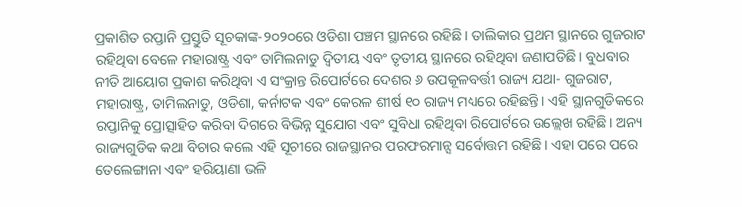ପ୍ରକାଶିତ ରପ୍ତାନି ପ୍ରସ୍ତୁତି ସୂଚକାଙ୍କ-୨୦୨୦ରେ ଓଡିଶା ପଞ୍ଚମ ସ୍ଥାନରେ ରହିଛି। ତାଲିକାର ପ୍ରଥମ ସ୍ଥାନରେ ଗୁଜରାଟ ରହିଥିବା ବେଳେ ମହାରାଷ୍ଟ୍ର ଏବଂ ତାମିଲନାଡୁ ଦ୍ୱିତୀୟ ଏବଂ ତୃତୀୟ ସ୍ଥାନରେ ରହିଥିବା ଜଣାପଡିଛି। ବୁଧବାର ନୀତି ଆୟୋଗ ପ୍ରକାଶ କରିଥିବା ଏ ସଂକ୍ରାନ୍ତ ରିପୋର୍ଟରେ ଦେଶର ୬ ଉପକୂଳବର୍ତ୍ତୀ ରାଜ୍ୟ ଯଥା- ଗୁଜରାଟ, ମହାରାଷ୍ଟ୍ର, ତାମିଲନାଡୁ, ଓଡିଶା, କର୍ନାଟକ ଏବଂ କେରଳ ଶୀର୍ଷ ୧୦ ରାଜ୍ୟ ମଧ୍ୟରେ ରହିଛନ୍ତି। ଏହି ସ୍ଥାନଗୁଡିକରେ ରପ୍ତାନିକୁ ପ୍ରୋତ୍ସାହିତ କରିବା ଦିଗରେ ବିଭିନ୍ନ ସୁଯୋଗ ଏବଂ ସୁବିଧା ରହିଥିବା ରିପୋର୍ଟରେ ଉଲ୍ଲେଖ ରହିଛି। ଅନ୍ୟ ରାଜ୍ୟଗୁଡିକ କଥା ବିଚାର କଲେ ଏହି ସୂଚୀରେ ରାଜସ୍ଥାନର ପରଫରମାନ୍ସ ସର୍ବୋତ୍ତମ ରହିଛି। ଏହା ପରେ ପରେ ତେଲେଙ୍ଗାନା ଏବଂ ହରିୟାଣା ଭଳି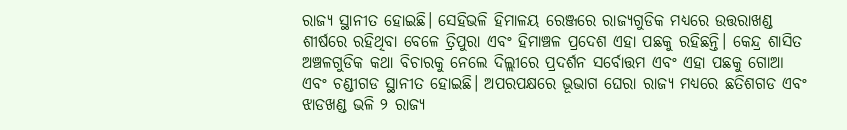ରାଜ୍ୟ ସ୍ଥାନୀତ ହୋଇଛି। ସେହିଭଳି ହିମାଳୟ ରେଞ୍ଜରେ ରାଜ୍ୟଗୁଡିକ ମଧ୍ୟରେ ଉତ୍ତରାଖଣ୍ଡ ଶୀର୍ଷରେ ରହିଥିବା ବେଳେ ତ୍ରିପୁରା ଏବଂ ହିମାଞ୍ଚଳ ପ୍ରଦେଶ ଏହା ପଛକୁ ରହିଛନ୍ତି। କେନ୍ଦ୍ର ଶାସିତ ଅଞ୍ଚଳଗୁଡିକ କଥା ବିଚାରକୁ ନେଲେ ଦିଲ୍ଲୀରେ ପ୍ରଦର୍ଶନ ସର୍ବୋତ୍ତମ ଏବଂ ଏହା ପଛକୁ ଗୋଆ ଏବଂ ଚଣ୍ଡୀଗଡ ସ୍ଥାନୀତ ହୋଇଛି। ଅପରପକ୍ଷରେ ଭୂଭାଗ ଘେରା ରାଜ୍ୟ ମଧ୍ୟରେ ଛତିଶଗଡ ଏବଂ ଝାଡଖଣ୍ଡ ଭଳି ୨ ରାଜ୍ୟ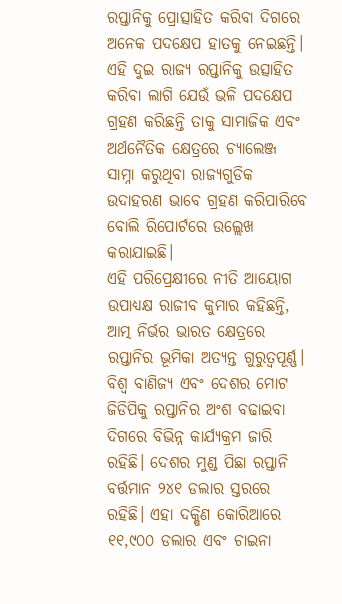ରପ୍ତାନିକୁ ପ୍ରୋତ୍ସାହିତ କରିବା ଦିଗରେ ଅନେକ ପଦକ୍ଷେପ ହାତକୁ ନେଇଛନ୍ତି। ଏହି ଦୁଇ ରାଜ୍ୟ ରପ୍ତାନିକୁ ଉତ୍ସାହିତ କରିବା ଲାଗି ଯେଉଁ ଭଳି ପଦକ୍ଷେପ ଗ୍ରହଣ କରିଛନ୍ତି ତାକୁ ସାମାଜିକ ଏବଂ ଅର୍ଥନୈତିକ କ୍ଷେତ୍ରରେ ଚ୍ୟାଲେଞ୍ଜ ସାମ୍ନା କରୁଥିବା ରାଜ୍ୟଗୁଡିକ ଉଦାହରଣ ଭାବେ ଗ୍ରହଣ କରିପାରିବେ ବୋଲି ରିପୋର୍ଟରେ ଉଲ୍ଲେଖ କରାଯାଇଛି।
ଏହି ପରିପ୍ରେକ୍ଷୀରେ ନୀତି ଆୟୋଗ ଉପାଧ୍ୟକ୍ଷ ରାଜୀବ କୁମାର କହିଛନ୍ତି, ଆତ୍ମ ନିର୍ଭର ଭାରତ କ୍ଷେତ୍ରରେ ରପ୍ତାନିର ଭୂମିକା ଅତ୍ୟନ୍ତ ଗୁରୁତ୍ୱପୂର୍ଣ୍ଣ। ବିଶ୍ୱ ବାଣିଜ୍ୟ ଏବଂ ଦେଶର ମୋଟ ଜିଡିପିକୁ ରପ୍ତାନିର ଅଂଶ ବଢାଇବା ଦିଗରେ ବିଭିନ୍ନ କାର୍ଯ୍ୟକ୍ରମ ଜାରି ରହିଛି। ଦେଶର ମୁଣ୍ଡ ପିଛା ରପ୍ତାନି ବର୍ତ୍ତମାନ ୨୪୧ ଡଲାର ସ୍ତରରେ ରହିଛି। ଏହା ଦକ୍ଷିଣ କୋରିଆରେ ୧୧,୯୦୦ ଡଲାର ଏବଂ ଚାଇନା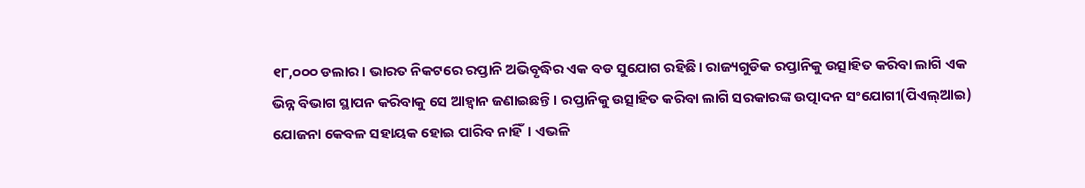୧୮,୦୦୦ ଡଲାର। ଭାରତ ନିକଟରେ ରପ୍ତାନି ଅଭିବୃଦ୍ଧିର ଏକ ବଡ ସୁଯୋଗ ରହିଛି। ରାଜ୍ୟଗୁଡିକ ରପ୍ତାନିକୁ ଉତ୍ସାହିତ କରିବା ଲାଗି ଏକ ଭିନ୍ନ ବିଭାଗ ସ୍ଥାପନ କରିବାକୁ ସେ ଆହ୍ବାନ ଜଣାଇଛନ୍ତି। ରପ୍ତାନିକୁ ଉତ୍ସାହିତ କରିବା ଲାଗି ସରକାରଙ୍କ ଉତ୍ପାଦନ ସଂଯୋଗୀ(ପିଏଲ୍‌ଆଇ) ଯୋଜନା କେବଳ ସହାୟକ ହୋଇ ପାରିବ ନାହିଁ। ଏଭଳି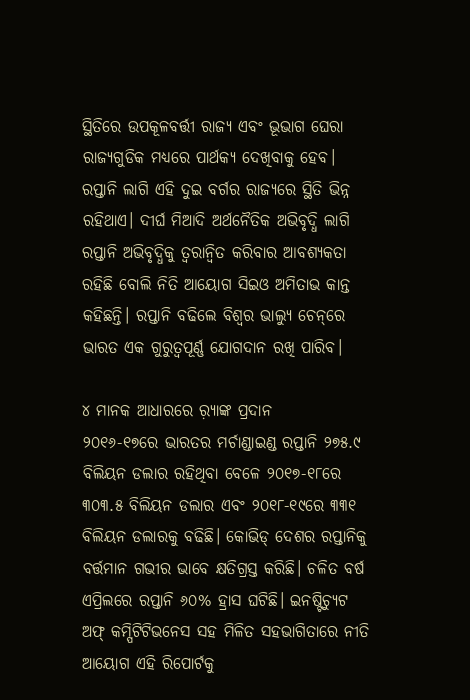ସ୍ଥିତିରେ ଉପକୂଳବର୍ତ୍ତୀ ରାଜ୍ୟ ଏବଂ ଭୂଭାଗ ଘେରା ରାଜ୍ୟଗୁଡିକ ମଧ୍ୟରେ ପାର୍ଥକ୍ୟ ଦେଖିବାକୁ ହେବ। ରପ୍ତାନି ଲାଗି ଏହି ଦୁଇ ବର୍ଗର ରାଜ୍ୟରେ ସ୍ଥିତି ଭିନ୍ନ ରହିଥାଏ। ଦୀର୍ଘ ମିଆଦି ଅର୍ଥନୈତିକ ଅଭିବୃଦ୍ଧି ଲାଗି ରପ୍ତାନି ଅଭିବୃଦ୍ଧିକୁ ତ୍ୱରାନ୍ବିତ କରିବାର ଆବଶ୍ୟକତା ରହିଛି ବୋଲି ନିତି ଆୟୋଗ ସିଇଓ ଅମିତାଭ କାନ୍ତ କହିଛନ୍ତି। ରପ୍ତାନି ବଢିଲେ ବିଶ୍ୱର ଭାଲ୍ୟୁ ଚେନ୍‌ରେ ଭାରତ ଏକ ଗୁରୁତ୍ୱପୂର୍ଣ୍ଣ ଯୋଗଦାନ ରଖି ପାରିବ।

୪ ମାନକ ଆଧାରରେ ର଼୍ୟାଙ୍କ ପ୍ରଦାନ
୨୦୧୬-୧୭ରେ ଭାରତର ମର୍ଚାଣ୍ଡାଇଣ୍ଡ ରପ୍ତାନି ୨୭୫.୯ ବିଲିୟନ ଡଲାର ରହିଥିବା ବେଳେ ୨୦୧୭-୧୮ରେ ୩୦୩.୫ ବିଲିୟନ ଡଲାର ଏବଂ ୨୦୧୮-୧୯ରେ ୩୩୧ ବିଲିୟନ ଡଲାରକୁ ବଢିଛି। କୋଭିଡ୍‌ ଦେଶର ରପ୍ତାନିକୁ ବର୍ତ୍ତମାନ ଗଭୀର ଭାବେ କ୍ଷତିଗ୍ରସ୍ତ କରିଛି। ଚଳିତ ବର୍ଷ ଏପ୍ରିଲରେ ରପ୍ତାନି ୬୦% ହ୍ରାସ ଘଟିଛି। ଇନଷ୍ଟିଚ୍ୟୁଟ ଅଫ୍‌ କମ୍ପିଟିଟିଭନେସ ସହ ମିଳିତ ସହଭାଗିତାରେ ନୀତି ଆୟୋଗ ଏହି ରିପୋର୍ଟକୁ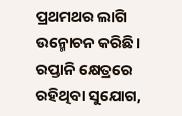ପ୍ରଥମଥର ଲାଗି ଉନ୍ମୋଚନ କରିଛି। ରପ୍ତାନି କ୍ଷେତ୍ରରେ ରହିଥିବା ସୁଯୋଗ,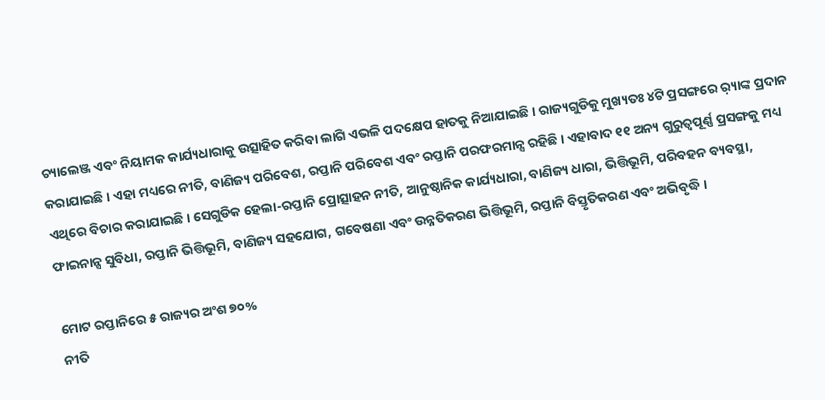ଚ୍ୟାଲେଞ୍ଜ ଏବଂ ନିୟାମକ କାର୍ଯ୍ୟଧାରାକୁ ଉତ୍ସାହିତ କରିବା ଲାଗି ଏଭଳି ପଦକ୍ଷେପ ହାତକୁ ନିଆଯାଇଛି। ରାଜ୍ୟଗୁଡିକୁ ମୁଖ୍ୟତଃ ୪ଟି ପ୍ରସଙ୍ଗରେ ର଼୍ୟାଙ୍କ ପ୍ରଦାନ କରାଯାଇଛି। ଏହା ମଧ୍ୟରେ ନୀତି, ବାଣିଜ୍ୟ ପରିବେଶ, ରପ୍ତାନି ପରିବେଶ ଏବଂ ରପ୍ତାନି ପରଫରମାନ୍ସ ରହିଛି। ଏହାବାଦ ୧୧ ଅନ୍ୟ ଗୁରୁତ୍ୱପୂର୍ଣ୍ଣ ପ୍ରସଙ୍ଗକୁ ମଧ୍ୟ ଏଥିରେ ବିଚାର କରାଯାଇଛି। ସେଗୁଡିକ ହେଲା-ରପ୍ତାନି ପ୍ରୋତ୍ସାହନ ନୀତି, ଆନୁଷ୍ଠାନିକ କାର୍ଯ୍ୟଧାରା, ବାଣିଜ୍ୟ ଧାରା, ଭିତ୍ତିଭୂମି, ପରିବହନ ବ୍ୟବସ୍ଥା, ଫାଇନାନ୍ସ ସୁବିଧା, ରପ୍ତାନି ଭିତ୍ତିଭୂମି, ବାଣିଜ୍ୟ ସହଯୋଗ, ଗବେଷଣା ଏବଂ ଉନ୍ନତିକରଣ ଭିତ୍ତିଭୂମି, ରପ୍ତାନି ବିସ୍ତୃତିକରଣ ଏବଂ ଅଭିବୃଦ୍ଧି ।

ମୋଟ ରପ୍ତାନିରେ ୫ ରାଜ୍ୟର ଅଂଶ ୭୦%
ନୀତି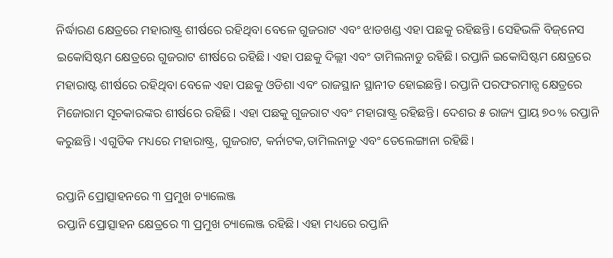ନିର୍ଦ୍ଧାରଣ କ୍ଷେତ୍ରରେ ମହାରାଷ୍ଟ୍ର ଶୀର୍ଷରେ ରହିଥିବା ବେଳେ ଗୁଜରାଟ ଏବଂ ଝାଡଖଣ୍ଡ ଏହା ପଛକୁ ରହିଛନ୍ତି। ସେହିଭଳି ବିଜ୍‌ନେସ ଇକୋସିଷ୍ଟମ କ୍ଷେତ୍ରରେ ଗୁଜରାଟ ଶୀର୍ଷରେ ରହିଛି। ଏହା ପଛକୁ ଦିଲ୍ଲୀ ଏବଂ ତାମିଲନାଡୁ ରହିଛି। ରପ୍ତାନି ଇକୋସିଷ୍ଟମ କ୍ଷେତ୍ରରେ ମହାରାଷ୍ଟ ଶୀର୍ଷରେ ରହିଥିବା ବେଳେ ଏହା ପଛକୁ ଓଡିଶା ଏବଂ ରାଜସ୍ଥାନ ସ୍ଥାନୀତ ହୋଇଛନ୍ତି। ରପ୍ତାନି ପରଫରମାନ୍ସ କ୍ଷେତ୍ରରେ ମିଜୋରାମ ସୂଚକାରଙ୍କର ଶୀର୍ଷରେ ରହିଛି। ଏହା ପଛକୁ ଗୁଜରାଟ ଏବଂ ମହାରାଷ୍ଟ୍ର ରହିଛନ୍ତି। ଦେଶର ୫ ରାଜ୍ୟ ପ୍ରାୟ ୭୦% ରପ୍ତାନି କରୁଛନ୍ତି। ଏଗୁଡିକ ମଧ୍ୟରେ ମହାରାଷ୍ଟ୍ର, ଗୁଜରାଟ, କର୍ନାଟକ,ତାମିଲନାଡୁ ଏବଂ ତେଲେଙ୍ଗାନା ରହିଛି।

ରପ୍ତାନି ପ୍ରୋତ୍ସାହନରେ ୩ ପ୍ରମୁଖ ଚ୍ୟାଲେଞ୍ଜ
ରପ୍ତାନି ପ୍ରୋତ୍ସାହନ କ୍ଷେତ୍ରରେ ୩ ପ୍ରମୁଖ ଚ୍ୟାଲେଞ୍ଜ ରହିଛି। ଏହା ମଧ୍ୟରେ ରପ୍ତାନି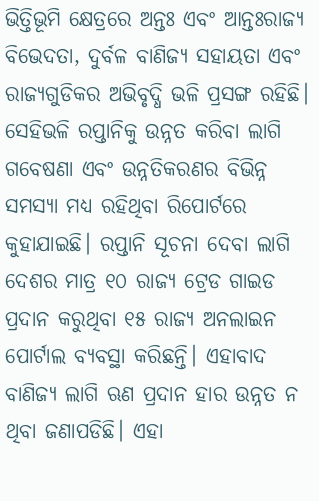ଭିତ୍ତିଭୂମି କ୍ଷେତ୍ରରେ ଅନ୍ତଃ ଏବଂ ଆନ୍ତଃରାଜ୍ୟ ବିଭେଦତା, ଦୁର୍ବଳ ବାଣିଜ୍ୟ ସହାୟତା ଏବଂ ରାଜ୍ୟଗୁଡିକର ଅଭିବୃଦ୍ଧି ଭଳି ପ୍ରସଙ୍ଗ ରହିଛି। ସେହିଭଳି ରପ୍ତାନିକୁ ଉନ୍ନତ କରିବା ଲାଗି ଗବେଷଣା ଏବଂ ଉନ୍ନତିକରଣର ବିଭିନ୍ନ ସମସ୍ୟା ମଧ୍ୟ ରହିଥିବା ରିପୋର୍ଟରେ କୁହାଯାଇଛି। ରପ୍ତାନି ସୂଚନା ଦେବା ଲାଗି ଦେଶର ମାତ୍ର ୧୦ ରାଜ୍ୟ ଟ୍ରେଡ ଗାଇଡ ପ୍ରଦାନ କରୁଥିବା ୧୫ ରାଜ୍ୟ ଅନଲାଇନ ପୋର୍ଟାଲ ବ୍ୟବସ୍ଥା କରିଛନ୍ତି। ଏହାବାଦ ବାଣିଜ୍ୟ ଲାଗି ଋଣ ପ୍ରଦାନ ହାର ଉନ୍ନତ ନ ଥିବା ଜଣାପଡିଛି। ଏହା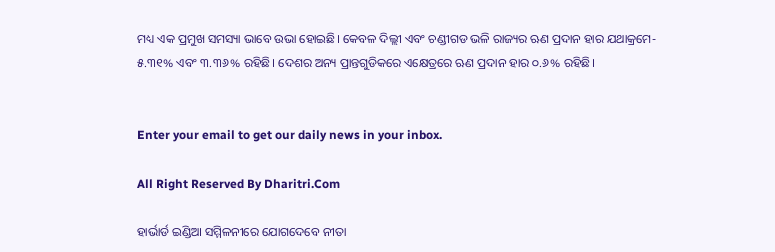ମଧ୍ୟ ଏକ ପ୍ରମୁଖ ସମସ୍ୟା ଭାବେ ଉଭା ହୋଇଛି। କେବଳ ଦିଲ୍ଲୀ ଏବଂ ଚଣ୍ଡୀଗଡ ଭଳି ରାଜ୍ୟର ଋଣ ପ୍ରଦାନ ହାର ଯଥାକ୍ରମେ- ୫.୩୧% ଏବଂ ୩.୩୬% ରହିଛି। ଦେଶର ଅନ୍ୟ ପ୍ରାନ୍ତଗୁଡିକରେ ଏକ୍ଷେତ୍ରରେ ଋଣ ପ୍ରଦାନ ହାର ୦.୬% ରହିଛି।


Enter your email to get our daily news in your inbox.

All Right Reserved By Dharitri.Com

ହାର୍ଭାର୍ଡ ଇଣ୍ଡିଆ ସମ୍ମିଳନୀରେ ଯୋଗଦେବେ ନୀତା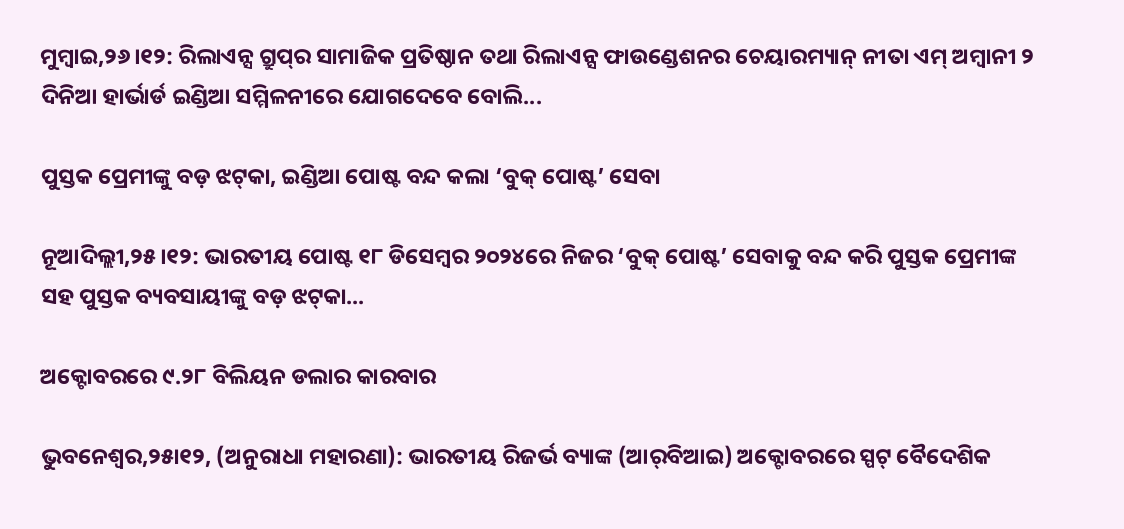ମୁମ୍ବାଇ,୨୬।୧୨: ରିଲାଏନ୍ସ ଗ୍ରୁପ୍‌ର ସାମାଜିକ ପ୍ରତିଷ୍ଠାନ ତଥା ରିଲାଏନ୍ସ ଫାଉଣ୍ଡେଶନର ଚେୟାରମ୍ୟାନ୍‌ ନୀତା ଏମ୍‌ ଅମ୍ବାନୀ ୨ ଦିନିଆ ହାର୍ଭାର୍ଡ ଇଣ୍ଡିଆ ସମ୍ମିଳନୀରେ ଯୋଗଦେବେ ବୋଲି...

ପୁସ୍ତକ ପ୍ରେମୀଙ୍କୁ ବଡ଼ ଝଟ୍‌କା, ଇଣ୍ଡିଆ ପୋଷ୍ଟ ବନ୍ଦ କଲା ‘ବୁକ୍‌ ପୋଷ୍ଟ’ ସେବା

ନୂଆଦିଲ୍ଲୀ,୨୫।୧୨: ଭାରତୀୟ ପୋଷ୍ଟ ୧୮ ଡିସେମ୍ବର ୨୦୨୪ରେ ନିଜର ‘ବୁକ୍‌ ପୋଷ୍ଟ’ ସେବାକୁ ବନ୍ଦ କରି ପୁସ୍ତକ ପ୍ରେମୀଙ୍କ ସହ ପୁସ୍ତକ ବ୍ୟବସାୟୀଙ୍କୁ ବଡ଼ ଝଟ୍‌କା...

ଅକ୍ଟୋବରରେ ୯.୨୮ ବିଲିୟନ ଡଲାର କାରବାର

ଭୁବନେଶ୍ୱର,୨୫ା୧୨, (ଅନୁରାଧା ମହାରଣା): ଭାରତୀୟ ରିଜର୍ଭ ବ୍ୟାଙ୍କ (ଆର୍‌ବିଆଇ) ଅକ୍ଟୋବରରେ ସ୍ପଟ୍‌ ବୈଦେଶିକ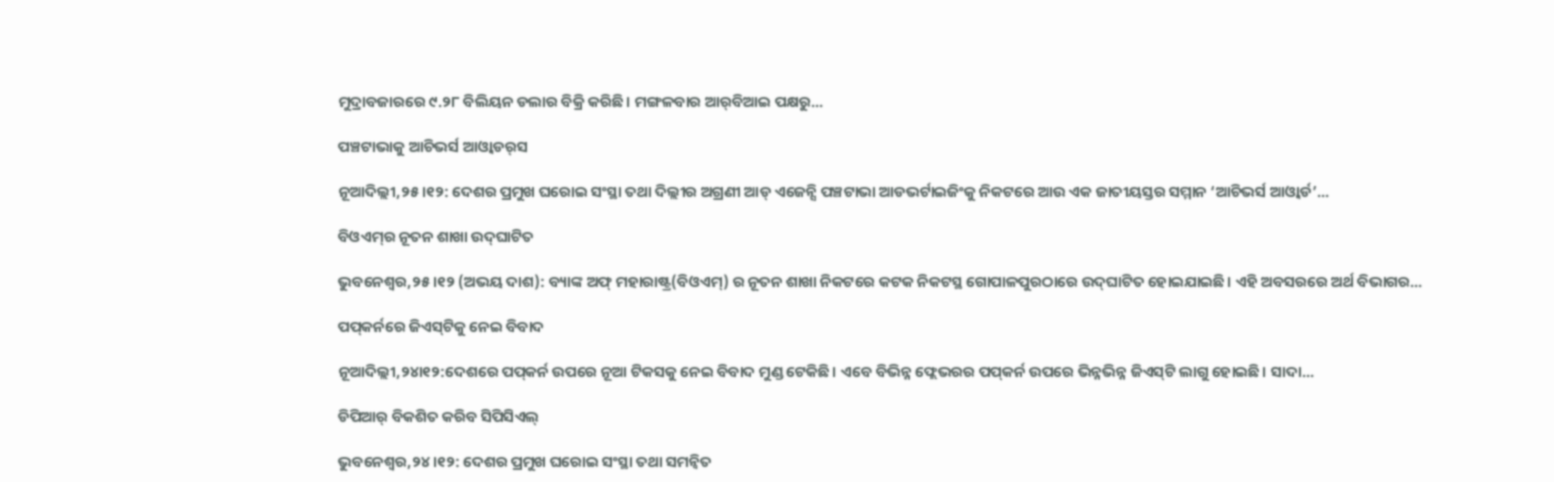ମୁଦ୍ରାବଜାରରେ ୯.୨୮ ବିଲିୟନ ଡଲାର ବିକ୍ରି କରିଛି। ମଙ୍ଗଳବାର ଆର୍‌ବିଆଇ ପକ୍ଷରୁ...

ପଞ୍ଚଟାଭାକୁ ଆଚିଭର୍ସ ଆଓ୍ବାଡର୍‌ସ

ନୂଆଦିଲ୍ଲୀ,୨୫।୧୨: ଦେଶର ପ୍ରମୁଖ ଘରୋଇ ସଂସ୍ଥା ତଥା ଦିଲ୍ଲୀର ଅଗ୍ରଣୀ ଆଡ୍‌ ଏଜେନ୍ସି ପଞ୍ଚଟାଭା ଆଡଭର୍ଟାଇଜିଂକୁ ନିକଟରେ ଆଉ ଏକ ଜାତୀୟସ୍ତର ସମ୍ମାନ ‘ଆଚିଭର୍ସ ଆଓ୍ବାର୍ଡ’...

ବିଓଏମ୍‌ର ନୂତନ ଶାଖା ଉଦ୍‌ଘାଟିତ

ଭୁବନେଶ୍ୱର,୨୫।୧୨ (ଅଭୟ ଦାଶ): ବ୍ୟାଙ୍କ ଅଫ୍‌ ମହାରାଷ୍ଟ୍ର(ବିଓଏମ୍‌) ର ନୂତନ ଶାଖା ନିକଟରେ କଟକ ନିକଟସ୍ଥ ଗୋପାଳପୁରଠାରେ ଉଦ୍‌ଘାଟିତ ହୋଇଯାଇଛି। ଏହି ଅବସରରେ ଅର୍ଥ ବିଭାଗର...

ପପ୍‌କର୍ନରେ ଜିଏସ୍‌ଟିକୁ ନେଇ ବିବାଦ

ନୂଆଦିଲ୍ଲୀ,୨୪ା୧୨:ଦେଶରେ ପପ୍‌କର୍ନ ଉପରେ ନୂଆ ଟିକସକୁ ନେଇ ବିବାଦ ମୁଣ୍ଡ ଟେକିଛି। ଏବେ ବିଭିନ୍ନ ଫ୍ଲେଭରର ପପ୍‌କର୍ନ ଉପରେ ଭିନ୍ନଭିନ୍ନ ଜିଏସ୍‌ଟି ଲାଗୁ ହୋଇଛି। ସାଦା...

ଡିପିଆର୍‌ ବିକଶିତ କରିବ ସିପିସିଏଲ୍‌

ଭୁବନେଶ୍ୱର,୨୪।୧୨: ଦେଶର ପ୍ରମୁଖ ଘରୋଇ ସଂସ୍ଥା ତଥା ସମନ୍ବିତ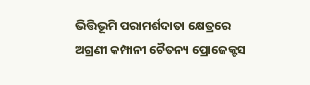ଭିତ୍ତିଭୂମି ପରାମର୍ଶଦାତା କ୍ଷେତ୍ରରେ ଅଗ୍ରଣୀ କମ୍ପାନୀ ଚୈତନ୍ୟ ପ୍ରୋଜେକ୍ଟସ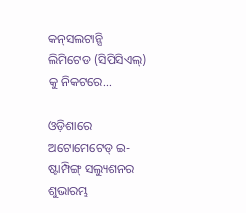କନ୍‌ସଲଟାନ୍ସି ଲିମିଟେଡ (ସିପିସିଏଲ୍‌) କୁ ନିକଟରେ...

ଓଡ଼ିଶାରେ ଅଟୋମେଟେଡ୍‌ ଇ-ଷ୍ଟାମ୍ପିଙ୍ଗ୍‌ ସଲ୍ୟୁଶନର ଶୁଭାରମ୍ଭ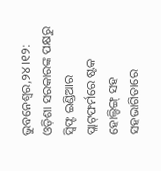ଭୁବନେଶ୍ୱର,୨୪।୧୨: ଓଡ଼ିଶା ସରକାରଙ୍କ ପକ୍ଷରୁ ସ୍ବିଫ୍ଟ ଇଣ୍ଡିଆର ପ୍ଲାଟ୍‌ଫର୍ମରେ ଷ୍ଟକ ହୋଲ୍ଡିଙ୍ଗ୍‌ ସହ ସହଭାଗିତାରେ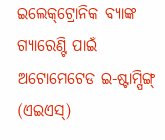ଇଲେକ୍‌ଟ୍ରୋନିକ ବ୍ୟାଙ୍କ ଗ୍ୟାରେଣ୍ଟି ପାଇଁ ଅଟୋମେଟେଡ ଇ-ଷ୍ଟାମ୍ପିଙ୍ଗ୍‌ (ଏଇଏସ୍‌)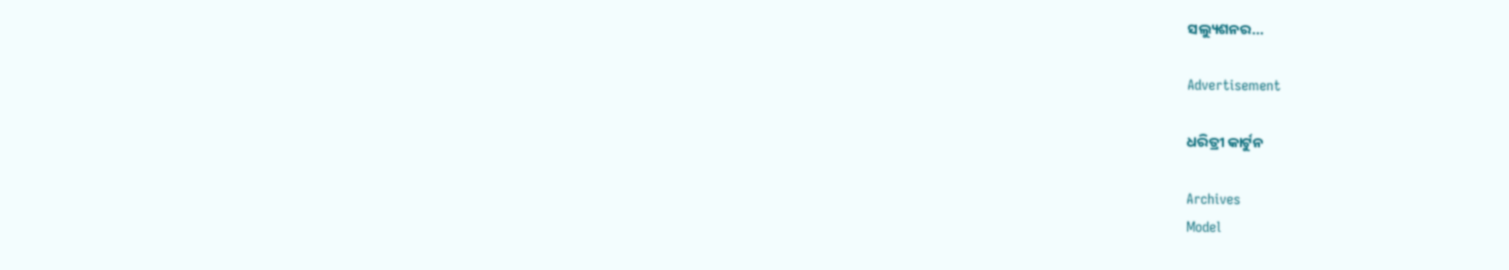ସଲ୍ୟୁଶନର...

Advertisement

ଧରିତ୍ରୀ କାର୍ଟୁନ

Archives
Model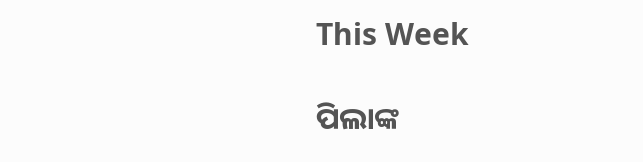This Week

ପିଲାଙ୍କ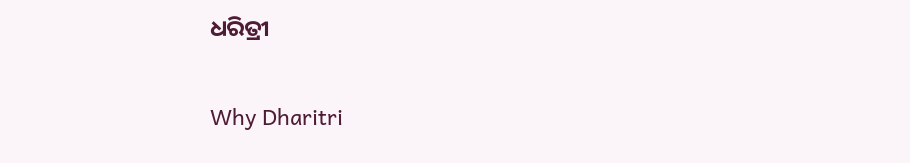ଧରିତ୍ରୀ

Why Dharitri